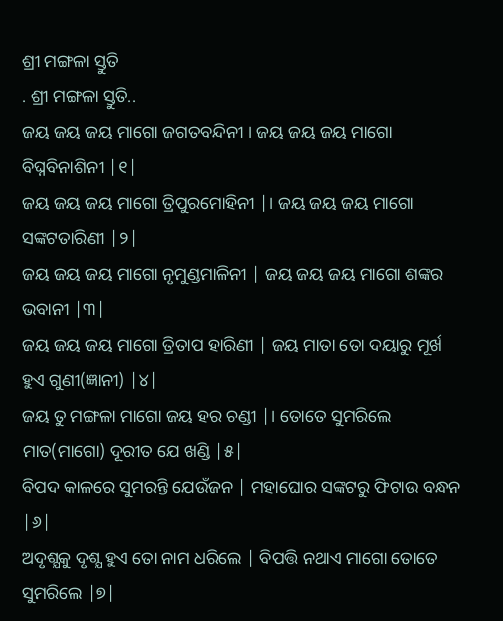ଶ୍ରୀ ମଙ୍ଗଳା ସ୍ତୁତି
. ଶ୍ରୀ ମଙ୍ଗଳା ସ୍ତୁତି..
ଜୟ ଜୟ ଜୟ ମାଗୋ ଜଗତବନ୍ଦିନୀ । ଜୟ ଜୟ ଜୟ ମାଗୋ ବିଘ୍ନବିନାଶିନୀ |୧|
ଜୟ ଜୟ ଜୟ ମାଗୋ ତ୍ରିପୁରମୋହିନୀ |। ଜୟ ଜୟ ଜୟ ମାଗୋ ସଙ୍କଟତାରିଣୀ |୨|
ଜୟ ଜୟ ଜୟ ମାଗୋ ନୃମୁଣ୍ଡମାଳିନୀ | ଜୟ ଜୟ ଜୟ ମାଗୋ ଶଙ୍କର ଭବାନୀ |୩|
ଜୟ ଜୟ ଜୟ ମାଗୋ ତ୍ରିତାପ ହାରିଣୀ | ଜୟ ମାତା ତୋ ଦୟାରୁ ମୂର୍ଖ ହୁଏ ଗୁଣୀ(ଜ୍ଞାନୀ) |୪|
ଜୟ ତୁ ମଙ୍ଗଳା ମାଗୋ ଜୟ ହର ଚଣ୍ଡୀ |। ତୋତେ ସୁମରିଲେ ମାତ(ମାଗୋ) ଦୂରୀତ ଯେ ଖଣ୍ଡି |୫|
ବିପଦ କାଳରେ ସୁମରନ୍ତି ଯେଉଁଜନ | ମହାଘୋର ସଙ୍କଟରୁ ଫିଟାଉ ବନ୍ଧନ |୬|
ଅଦୃଶ୍ଯକୁ ଦୃଶ୍ଯ ହୁଏ ତୋ ନାମ ଧରିଲେ | ବିପତ୍ତି ନଥାଏ ମାଗୋ ତୋତେ ସୁମରିଲେ |୭|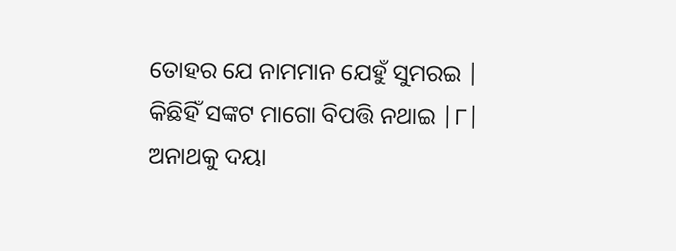ତୋହର ଯେ ନାମମାନ ଯେହୁଁ ସୁମରଇ | କିଛିହିଁ ସଙ୍କଟ ମାଗୋ ବିପତ୍ତି ନଥାଇ |୮|
ଅନାଥକୁ ଦୟା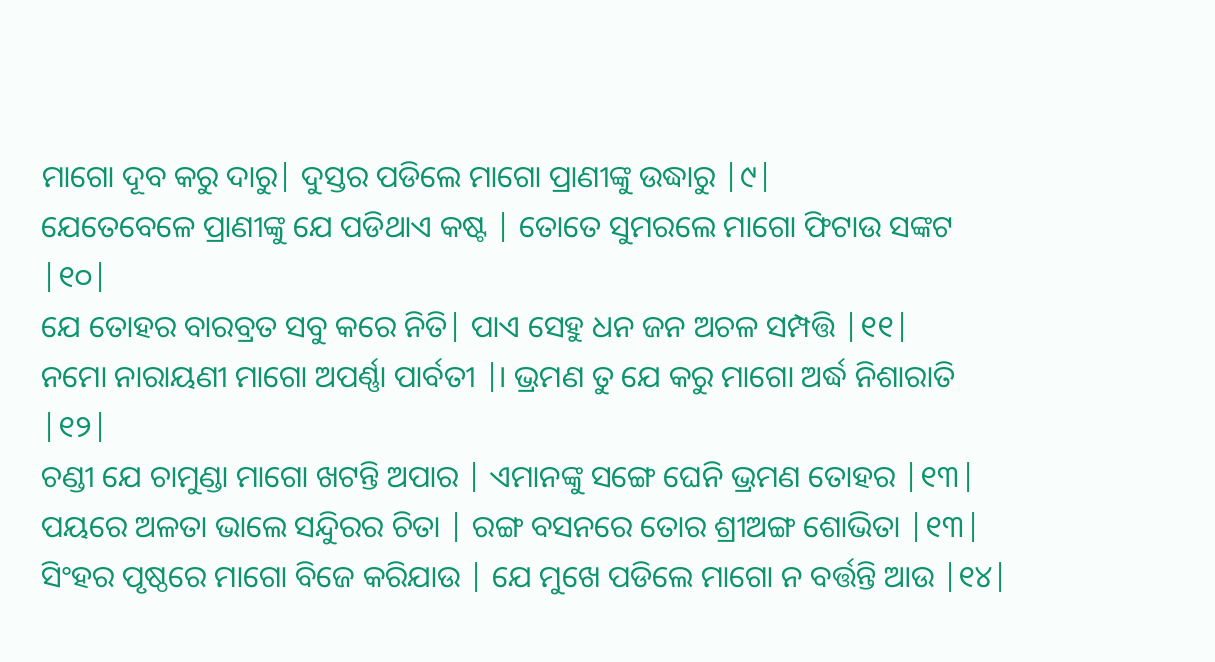ମାଗୋ ଦୂବ କରୁ ଦାରୁ| ଦୁସ୍ତର ପଡିଲେ ମାଗୋ ପ୍ରାଣୀଙ୍କୁ ଉଦ୍ଧାରୁ |୯|
ଯେତେବେଳେ ପ୍ରାଣୀଙ୍କୁ ଯେ ପଡିଥାଏ କଷ୍ଟ | ତୋତେ ସୁମରଲେ ମାଗୋ ଫିଟାଉ ସଙ୍କଟ |୧୦|
ଯେ ତୋହର ବାରବ୍ରତ ସବୁ କରେ ନିତି| ପାଏ ସେହୁ ଧନ ଜନ ଅଚଳ ସମ୍ପତ୍ତି |୧୧|
ନମୋ ନାରାୟଣୀ ମାଗୋ ଅପର୍ଣ୍ଣା ପାର୍ବତୀ |। ଭ୍ରମଣ ତୁ ଯେ କରୁ ମାଗୋ ଅର୍ଦ୍ଧ ନିଶାରାତି |୧୨|
ଚଣ୍ଡୀ ଯେ ଚାମୁଣ୍ଡା ମାଗୋ ଖଟନ୍ତି ଅପାର | ଏମାନଙ୍କୁ ସଙ୍ଗେ ଘେନି ଭ୍ରମଣ ତୋହର |୧୩|
ପୟରେ ଅଳତା ଭାଲେ ସନ୍ଦିୁରର ଚିତା | ରଙ୍ଗ ବସନରେ ତୋର ଶ୍ରୀଅଙ୍ଗ ଶୋଭିତା |୧୩|
ସିଂହର ପୃଷ୍ଠରେ ମାଗୋ ବିଜେ କରିଯାଉ | ଯେ ମୁଖେ ପଡିଲେ ମାଗୋ ନ ବର୍ତ୍ତନ୍ତି ଆଉ |୧୪|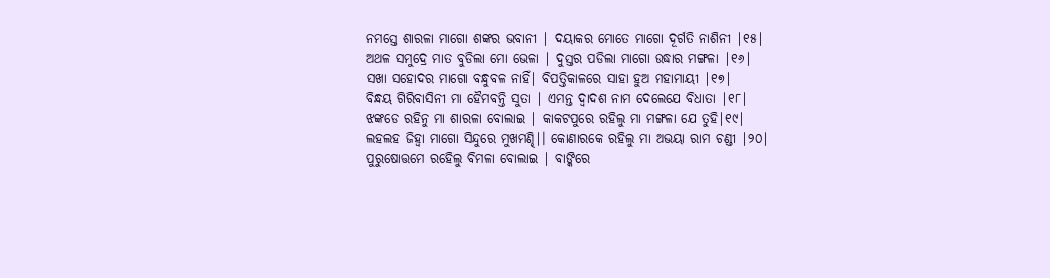ନମସ୍ତେ ଶାରଳା ମାଗୋ ଶଙ୍କର ଭବାନୀ | ଦୟାକର ମୋତେ ମାଗୋ ଦୂର୍ଗତି ନାଶିନୀ |୧୫|
ଅଥଳ ସମୁଦ୍ରେ ମାତ ବୁଡିଲା ମୋ ଭେଳା | ଦୁସ୍ତର ପଡିଲା ମାଗୋ ଉଦ୍ଧାର ମଙ୍ଗଳା |୧୬|
ସଖା ସହୋଦର ମାଗୋ ବନ୍ଧୁବଳ ନାହିଁ| ବିପତ୍ତିକାଳରେ ସାହା ହୁଅ ମହାମାୟୀ |୧୭|
ବିନ୍ଧୟ ଗିରିବାସିନୀ ମା ହୈମବନ୍ତି ସୁତା | ଏମନ୍ତ ଦ୍ୱାଦଶ ନାମ ଦେଲେଯେ ବିଧାତା |୧୮|
ଝଙ୍କଡେ ରହିନୁ ମା ଶାରଳା ବୋଲାଇ | କାକଟପୁରେ ରହିଲୁ ମା ମଙ୍ଗଳା ଯେ ତୁହି|୧୯|
ଲହଲହ ଜିହ୍ୱା ମାଗୋ ସିନ୍ଦୁରେ ମୁଖମଣ୍ଢି|। କୋଣାରକେ ରହିଲୁ ମା ଅଭୟା ରାମ ଚଣ୍ଡୀ |୨୦|
ପୁରୁଷୋତ୍ତମେ ରହେିଲୁ ବିମଳା ବୋଲାଇ | ବାଙ୍କିରେ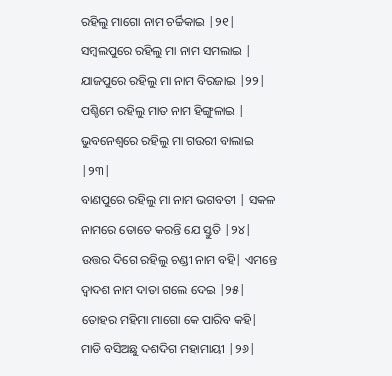ରହିଲୁ ମାଗୋ ନାମ ଚର୍ଚ୍ଚିକାଇ |୨୧|
ସମ୍ବଲପୁରେ ରହିଲୁ ମା ନାମ ସମଲାଇ | ଯାଜପୁରେ ରହିଲୁ ମା ନାମ ବିରଜାଇ |୨୨|
ପଶ୍ଚିମେ ରହିଲୁ ମାତ ନାମ ହିଙ୍ଗୁଳାଇ | ଭୁବନେଶ୍ୱରେ ରହିଲୁ ମା ଗଉରୀ ବାଲାଇ |୨୩|
ବାଣପୁରେ ରହିଲୁ ମା ନାମ ଭଗବତୀ | ସକଳ ନାମରେ ତୋତେ କରନ୍ତି ଯେ ସ୍ତୁତି |୨୪|
ଉତ୍ତର ଦିଗେ ରହିଲୁ ଚଣ୍ଡୀ ନାମ ବହି| ଏମନ୍ତେ ଦ୍ୱାଦଶ ନାମ ଦାତା ଗଲେ ଦେଇ |୨୫|
ତୋହର ମହିମା ମାଗୋ କେ ପାରିବ କହି| ମାଡି ବସିଅଛୁ ଦଶଦିଗ ମହାମାୟୀ |୨୬|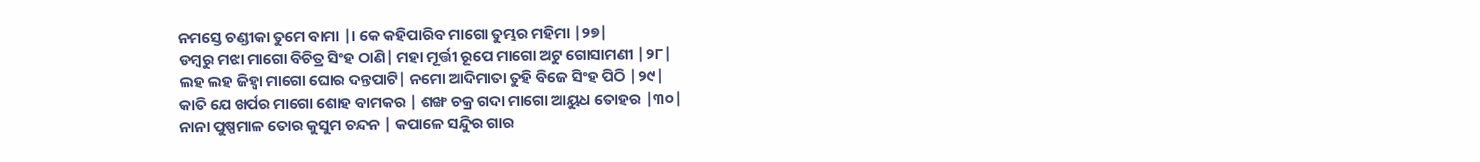ନମସ୍ତେ ଚଣ୍ଡୀକା ତୁମେ ବାମା |। କେ କହିପାରିବ ମାଗୋ ତୁମ୍ଭର ମହିମା |୨୭|
ଡମ୍ବରୁ ମଝା ମାଗୋ ବିଚିତ୍ର ସିଂହ ଠାଣି| ମହା ମୂର୍ତ୍ତୀ ରୂପେ ମାଗୋ ଅଟୁ ଗୋସାମଣୀ |୨୮|
ଲହ ଲହ ଜିହ୍ୱା ମାଗୋ ଘୋର ଦନ୍ତପାଟି| ନମୋ ଆଦିମାତା ତୁହି ବିଜେ ସିଂହ ପିଠି |୨୯|
କାତି ଯେ ଖର୍ପର ମାଗୋ ଶୋହ ବାମକର | ଶଙ୍ଖ ଚକ୍ର ଗଦା ମାଗୋ ଆୟୁଧ ତୋହର |୩୦|
ନାନା ପୁଷ୍ପମାଳ ତୋର କୁସୁମ ଚନ୍ଦନ | କପାଳେ ସନ୍ଦିୁର ଗାର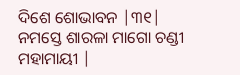ଦିଶେ ଶୋଭାବନ |୩୧|
ନମସ୍ତେ ଶାରଳା ମାଗୋ ଚଣ୍ଡୀ ମହାମାୟୀ |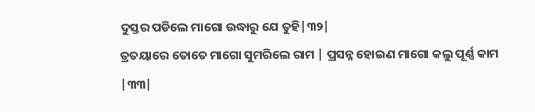ଦୁସ୍ତର ପଡିଲେ ମାଗୋ ଉଦ୍ଧାରୁ ଯେ ତୁହି|୩୨|
ତ୍ରତୟାରେ ତୋତେ ମାଗୋ ସୁମରିଲେ ରାମ | ପ୍ରସନ୍ନ ହୋଇଣ ମାଗୋ କଲୁ ପୂର୍ଣ୍ଣ କାମ |୩୩|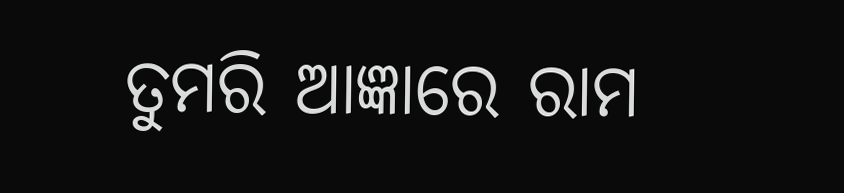ତୁମରି ଆଜ୍ଞାରେ ରାମ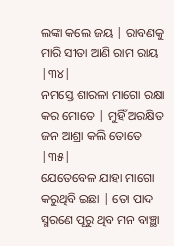ଲଙ୍କା କଲେ ଜୟ | ରାବଣକୁ ମାରି ସୀତା ଆଣି ରାମ ରାୟ |୩୪|
ନମସ୍ତେ ଶାରଳା ମାଗୋ ରକ୍ଷା କର ମୋତେ | ମୁହିଁ ଅରକ୍ଷିତ ଜନ ଆଶ୍ରା କଲି ତୋତେ |୩୫|
ଯେତେବେଳ ଯାହା ମାଗୋ କରୁଥିବି ଇଛା | ତୋ ପାଦ ସ୍ମରଣେ ପୂରୁ ଥିବ ମନ ବାଞ୍ଛା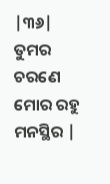|୩୬|
ତୁମର ଚରଣେ ମୋର ରହୁ ମନସ୍ଥିର |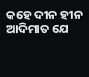କହେ ଦୀନ ହୀନ ଆଦିମାତ ଯେ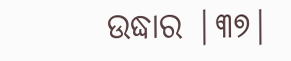ଉଦ୍ଧାର |୩୭|